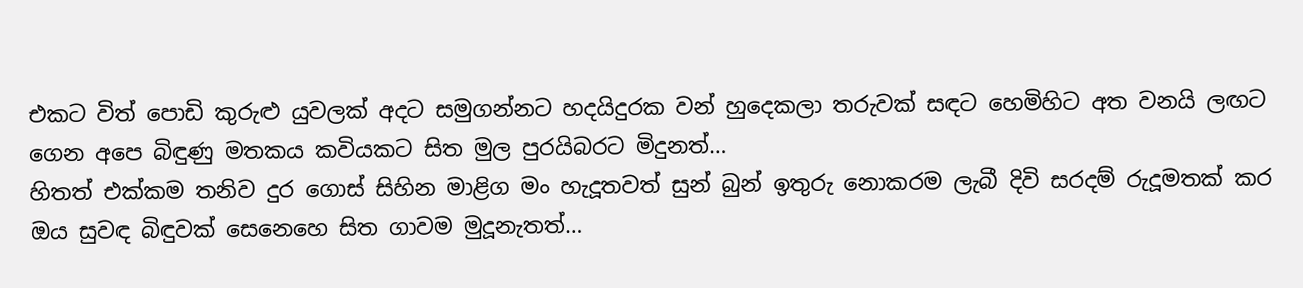එකට විත් පොඩි කුරුළු යුවලක් අදට සමුගන්නට හදයිදුරක වන් හුදෙකලා තරුවක් සඳට හෙමිහිට අත වනයි ලඟට ගෙන අපෙ බිඳුණු මතකය කවියකට සිත මුල පුරයිබරට මිදුනත්…
හිතත් එක්කම තනිව දුර ගොස් සිහින මාළිග මං හැදූතවත් සුන් බුන් ඉතුරු නොකරම ලැබී දිවි සරදම් රුදූමතක් කර ඔය සුවඳ බිඳුවක් සෙනෙහෙ සිත ගාවම මුදූනැතත්…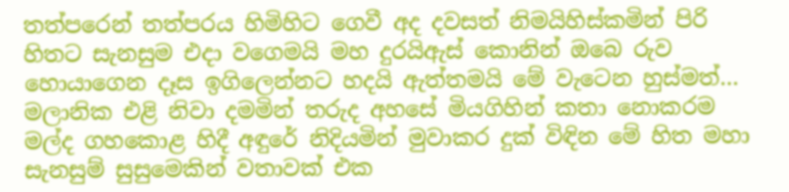තත්පරෙන් තත්පරය හිමිහිට ගෙවී අද දවසත් නිමයිහිස්කමින් පිරි හිතට සැනසුම එදා වගෙමයි මහ දුරයිඇස් කොනින් ඔබෙ රුව හොයාගෙන දෑස ඉගිලෙන්නට හදයි ඇත්තමයි මේ වැටෙන හුස්මත්…
මලානික එළි නිවා දමමින් තරුද අහසේ මියගිහින් කතා නොකරම මල්ද ගහකොළ හිදී අඳුරේ නිදියමින් මුවාකර දුක් විඳින මේ හිත මහා සැනසුම් සුසුමෙකින් වතාවක් එක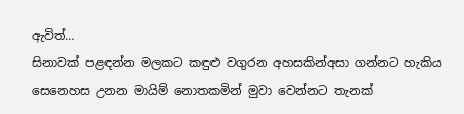ඇවිත්…
සිනාවක් පළඳන්න මලකට කඳුළු වගුරන අහසකින්අසා ගන්නට හැකිය සෙනෙහස උනන මායිම් නොතකමින් මුවා වෙන්නට තැනක්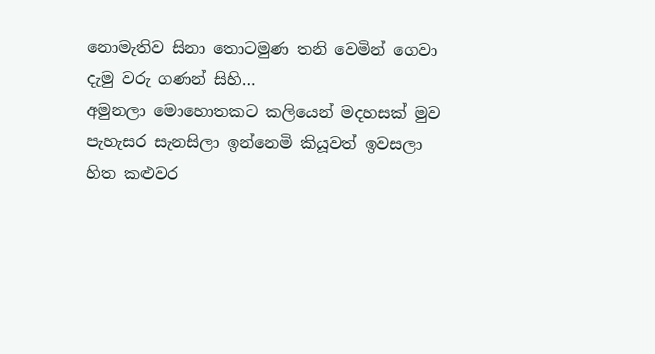නොමැතිව සිනා තොටමුණ තනි වෙමින් ගෙවා දැමු වරු ගණන් සිහි…
අමුනලා මොහොතකට කලියෙන් මදහසක් මුව පැහැසර සැනසිලා ඉන්නෙමි කියූවත් ඉවසලා හිත කළුවර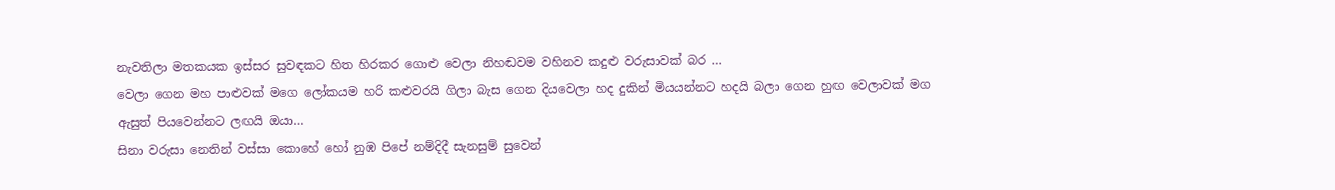නැවතිලා මතකයක ඉස්සර සුවඳකට හිත හිරකර ගොළු වෙලා නිහඬවම වහිනව කදුළු වරුසාවක් බර …
වෙලා ගෙන මහ පාළුවක් මගෙ ලෝකයම හරි කළුවරයි ගිලා බැස ගෙන දියවෙලා හද දුකින් මියයන්නට හදයි බලා ගෙන හුඟ වෙලාවක් මග ඇසුත් පියවෙන්නට ලඟයි ඔයා…
සිනා වරුසා නෙතින් වස්සා කොහේ හෝ නුඹ පිපේ නම්දිදී සැනසුම් සුවෙන්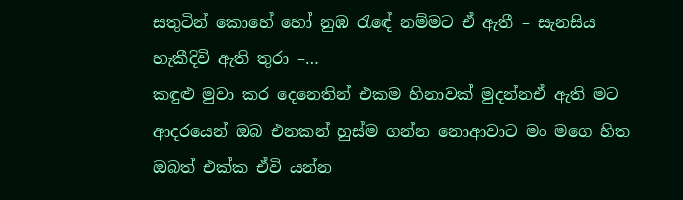සතුටින් කොහේ හෝ නුඹ රැඳේ නම්මට ඒ ඇතී – සැනසිය හැකීදිවි ඇති තුරා –…
කඳුළු මුවා කර දෙනෙතින් එකම හිනාවක් මුදන්නඒ ඇති මට ආදරයෙන් ඔබ එනකන් හුස්ම ගන්න නොආවාට මං මගෙ හිත ඔබත් එක්ක ඒවි යන්න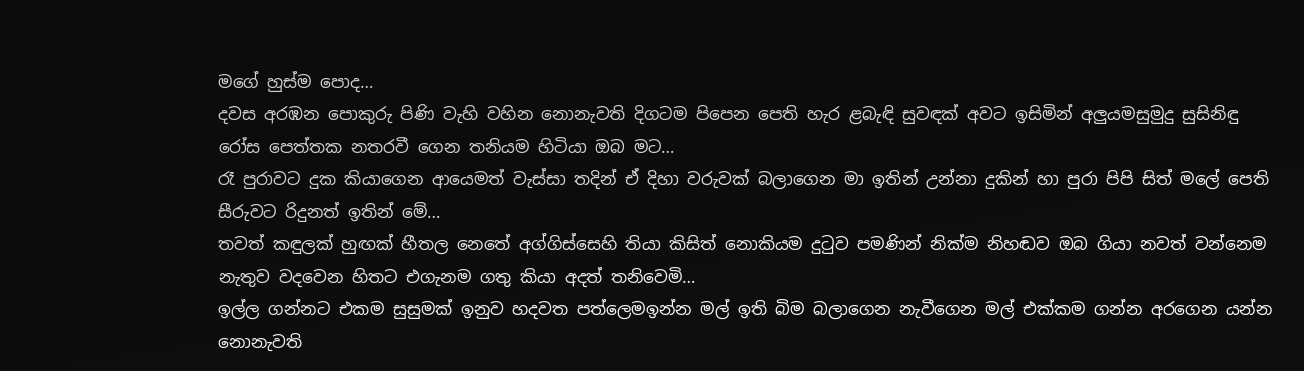මගේ හුස්ම පොද…
දවස අරඹන පොකුරු පිණි වැහි වහින නොනැවති දිගටම පිපෙන පෙති හැර ළබැඳි සුවඳක් අවට ඉසිමින් අලුයමසුමුදු සුසිනිඳු රෝස පෙත්තක නතරවී ගෙන තනියම හිටියා ඔබ මට…
රෑ පුරාවට දුක කියාගෙන ආයෙමත් වැස්සා තදින් ඒ දිහා වරුවක් බලාගෙන මා ඉතින් උන්නා දුකින් හා පුරා පිපි සිත් මලේ පෙති සීරුවට රිදුනත් ඉතින් මේ…
තවත් කඳුලක් හුඟක් හීතල නෙතේ අග්ගිස්සෙහි තියා කිසිත් නොකියම දුටුව පමණින් නික්ම නිහඬව ඔබ ගියා නවත් වන්නෙම නැතුව වදවෙන හිතට එගැනම ගතු කියා අදත් තනිවෙමි…
ඉල්ල ගන්නට එකම සුසුමක් ඉනුව හදවත පත්ලෙමඉන්න මල් ඉති බිම බලාගෙන නැවීගෙන මල් එක්කම ගන්න අරගෙන යන්න නොනැවති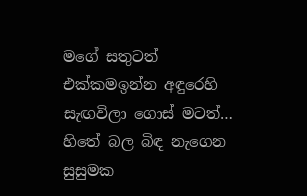මගේ සතුටත් එක්කමඉන්න අඳුරෙහි සැඟවිලා ගොස් මටත්…
හිතේ බල බිඳ නැගෙන සුසුමක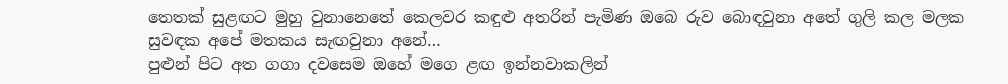තෙතක් සුළඟට මුහු වුනානෙතේ කෙලවර කඳුළු අතරින් පැමිණ ඔබෙ රුව බොඳවුනා අතේ ගුලි කල මලක සුවඳක අපේ මතකය සැඟවුනා අනේ…
පුළුන් පිට අත ගගා දවසෙම ඔහේ මගෙ ළඟ ඉන්නවාකලින්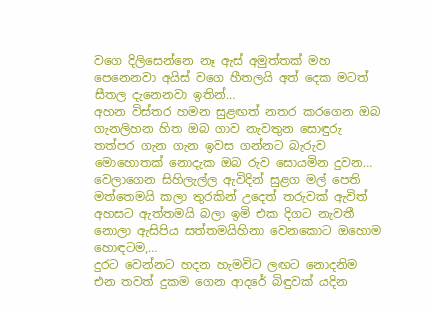වගෙ දිලිසෙන්නෙ නෑ ඇස් අමුත්තක් මහ පෙනෙනවා අයිස් වගෙ හීතලයි අත් දෙක මටත් සීතල දැනෙනවා ඉතින්…
අහන විස්තර හමන සුළඟත් නතර කරගෙන ඔබ ගැනලිහන හිත ඔබ ගාව නැවතුන සොඳුරු තත්පර ගැන ගැන ඉවස ගන්නට බැරුව මොහොතක් නොදැක ඔබ රුව සොයමින දුවන…
වෙලාගෙන සිහිලැල්ල ඇවිදින් සුළග මල් පෙති මත්තෙමයි කලා තුරකින් උදෙත් තරුවක් ඇවිත් අහසට ඇත්තමයි බලා ඉමි එක දිගට නැවතී නොලා ඇසිපිය සත්තමයිහිනා වෙනකොට ඔහොම හොඳටම,…
දුරට වෙන්නට හදන හැමවිට ලඟට නොදනිම එන තවත් දුකම ගෙන ආදරේ බිඳුවක් යදින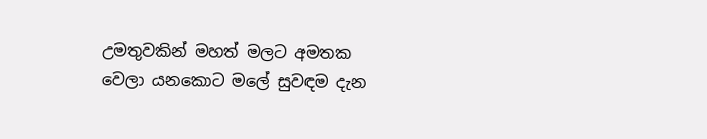උමතුවකින් මහත් මලට අමතක වෙලා යනකොට මලේ සුවඳම දැන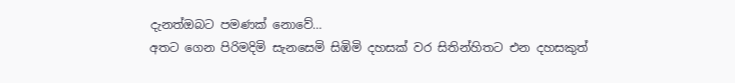දැනත්ඔබට පමණක් නොවේ…
අතට ගෙන පිරිමදිමි සැනසෙමි සිඹිමි දහසක් වර සිතින්හිතට එන දහසකුත්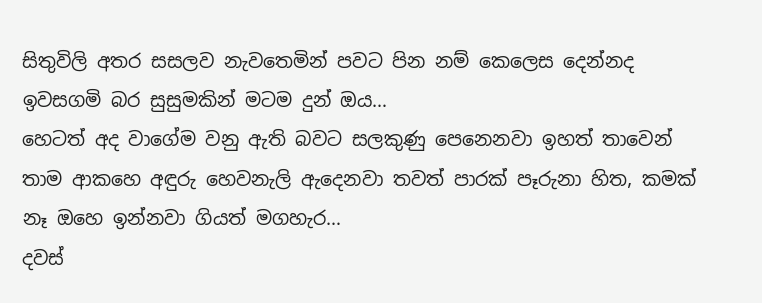සිතුවිලි අතර සසලව නැවතෙමින් පවට පින නම් කෙලෙස දෙන්නද ඉවසගමි බර සුසුමකින් මටම දුන් ඔය…
හෙටත් අද වාගේම වනු ඇති බවට සලකුණු පෙනෙනවා ඉහත් තාවෙන් තාම ආකහෙ අඳුරු හෙවනැලි ඇදෙනවා තවත් පාරක් පෑරුනා හිත, කමක් නෑ ඔහෙ ඉන්නවා ගියත් මගහැර…
දවස්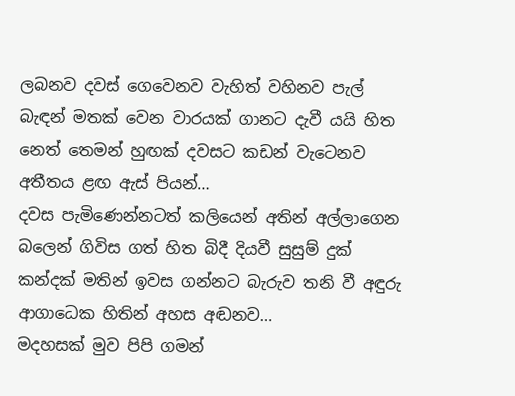ලබනව දවස් ගෙවෙනව වැහිත් වහිනව පැල් බැඳන් මතක් වෙන වාරයක් ගානට දැවී යයි හිත නෙත් තෙමන් හුඟක් දවසට කඩන් වැටෙනව අතීතය ළඟ ඇස් පියන්…
දවස පැමිණෙන්නටත් කලියෙන් අතින් අල්ලාගෙන බලෙන් ගිවිස ගත් හිත බිදී දියවී සුසුම් දුක් කන්දක් මතින් ඉවස ගන්නට බැරුව තනි වී අඳුරු ආගාධෙක හිතින් අහස අඬනව…
මදහසක් මුව පිපි ගමන්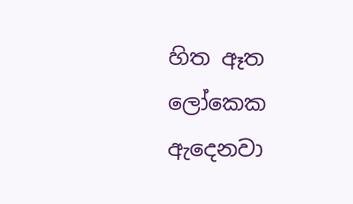හිත ඈත ලෝකෙක ඇදෙනවා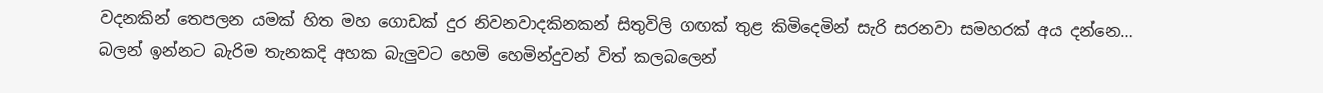වදනකින් තෙපලන යමක් හිත මහ ගොඩක් දුර නිවනවාදකිනකන් සිතුවිලි ගඟක් තුළ කිමිදෙමින් සැරි සරනවා සමහරක් අය දන්නෙ…
බලන් ඉන්නට බැරිම තැනකදි අහක බැලුවට හෙමි හෙමින්දුවන් විත් කලබලෙන්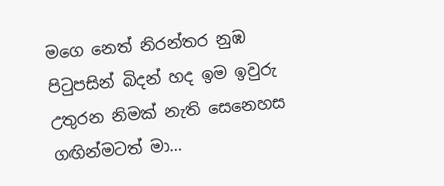මගෙ නෙත් නිරන්තර නුඹ පිටුපසින් බිදන් හද ඉම ඉවුරු උතුරන නිමක් නැති සෙනෙහස ගඟින්මටත් මා…